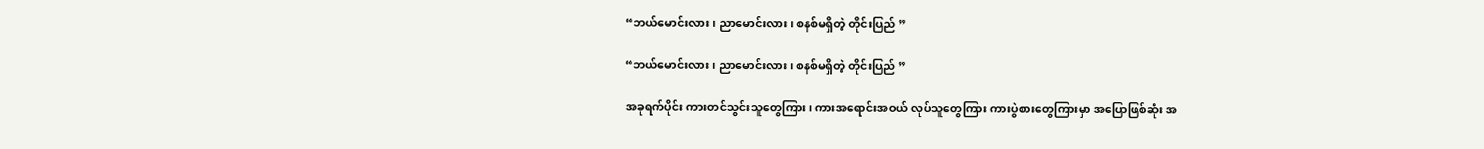“ဘယ်မောင်းလား၊ ညာမောင်းလား၊ စနစ်မရှိတဲ့ တိုင်းပြည် ”

“ဘယ်မောင်းလား၊ ညာမောင်းလား၊ စနစ်မရှိတဲ့ တိုင်းပြည် ”

အခုရက်ပိုင်း ကားတင်သွင်းသူတွေကြား၊ ကားအရောင်းအဝယ် လုပ်သူတွေကြား ကားပွဲစားတွေကြားမှာ အပြောဖြစ်ဆုံး အ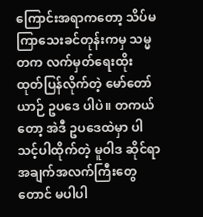ကြောင်းအရာကတော့ သိပ်မကြာသေးခင်တုန်းကမှ သမ္မတက လက်မှတ်ရေးထိုး ထုတ်ပြန်လိုက်တဲ့ မော်တော်ယာဉ် ဥပဒေ ပါပဲ။ တကယ်တော့ အဲဒီ ဥပဒေထဲမှာ ပါသင့်ပါထိုက်တဲ့ မူဝါဒ ဆိုင်ရာ အချက်အလက်ကြီးတွေတောင် မပါပါ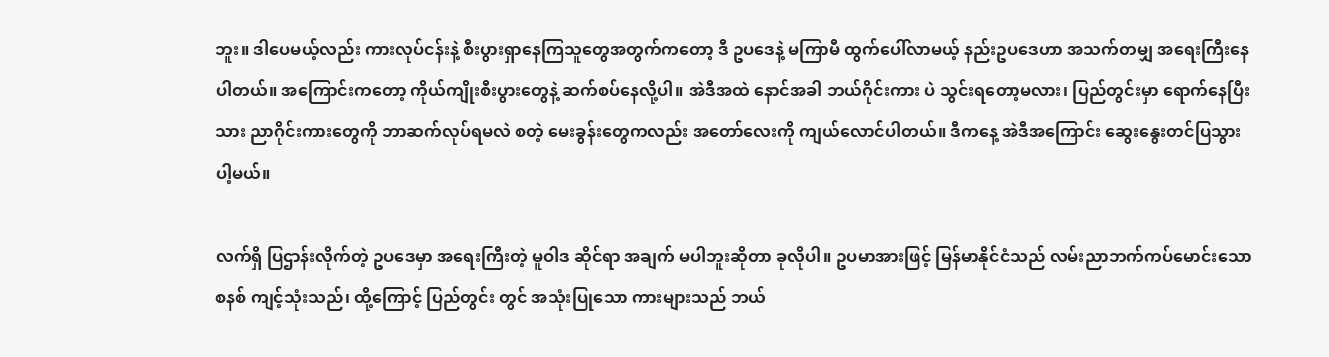ဘူး။ ဒါပေမယ့်လည်း ကားလုပ်ငန်းနဲ့ စီးပွားရှာနေကြသူတွေအတွက်ကတော့ ဒီ ဥပဒေနဲ့ မကြာမီ ထွက်ပေါ်လာမယ့် နည်းဥပဒေဟာ အသက်တမျှ အရေးကြီးနေပါတယ်။ အကြောင်းကတော့ ကိုယ်ကျိုးစီးပွားတွေနဲ့ ဆက်စပ်နေလို့ပါ။ အဲဒီအထဲ နောင်အခါ ဘယ်ဂိုင်းကား ပဲ သွင်းရတော့မလား၊ ပြည်တွင်းမှာ ရောက်နေပြီးသား ညာဂိုင်းကားတွေကို ဘာဆက်လုပ်ရမလဲ စတဲ့ မေးခွန်းတွေကလည်း အတော်လေးကို ကျယ်လောင်ပါတယ်။ ဒီကနေ့ အဲဒီအကြောင်း ဆွေးနွေးတင်ပြသွားပါ့မယ်။

လက်ရှိ ပြဌာန်းလိုက်တဲ့ ဥပဒေမှာ အရေးကြီးတဲ့ မူဝါဒ ဆိုင်ရာ အချက် မပါဘူးဆိုတာ ခုလိုပါ။ ဥပမာအားဖြင့် မြန်မာနိုင်ငံသည် လမ်းညာဘက်ကပ်မောင်းသော စနစ် ကျင့်သုံးသည်၊ ထို့ကြောင့် ပြည်တွင်း တွင် အသုံးပြုသော ကားများသည် ဘယ်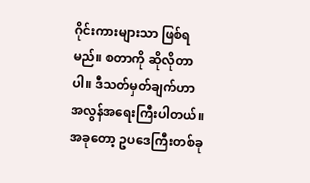ဂိုင်းကားများသာ ဖြစ်ရမည်။ စတာကို ဆိုလိုတာပါ။ ဒီသတ်မှတ်ချက်ဟာ အလွန်အရေးကြီးပါတယ်။ အခုတော့ ဥပဒေကြီးတစ်ခု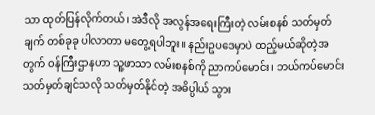သာ ထုတ်ပြန်လိုက်တယ်၊ အဲဒီလို အလွန်အရေးကြီးတဲ့ လမ်းစနစ် သတ်မှတ်ချက် တစ်ခုခု ပါလာတာ မတွေ့ရပါဘူး။ နည်းဥပဒေမှာပဲ ထည့်မယ်ဆိုတဲ့အတွက် ဝန်ကြီးဌာနဟာ သူ့ဖာသာ လမ်းစနစ်ကို ညာကပ်မောင်း၊ ဘယ်ကပ်မောင်း သတ်မှတ်ချင်သလို သတ်မှတ်နိုင်တဲ့ အဓိပ္ပါယ် သွား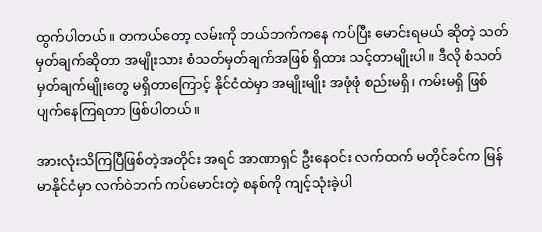ထွက်ပါတယ်။ တကယ်တော့ လမ်းကို ဘယ်ဘက်ကနေ ကပ်ပြီး မောင်းရမယ် ဆိုတဲ့ သတ်မှတ်ချက်ဆိုတာ အမျိုးသား စံသတ်မှတ်ချက်အဖြစ် ရှိထား သင့်တာမျိုးပါ။ ဒီလို စံသတ်မှတ်ချက်မျိုးတွေ မရှိတာကြောင့် နိုင်ငံထဲမှာ အမျိုးမျိုး အဖုံဖုံ စည်းမရှိ၊ ကမ်းမရှိ ဖြစ်ပျက်နေကြရတာ ဖြစ်ပါတယ်။

အားလုံးသိကြပြီဖြစ်တဲ့အတိုင်း အရင် အာဏာရှင် ဦးနေဝင်း လက်ထက် မတိုင်ခင်က မြန်မာနိုင်ငံမှာ လက်ဝဲဘက် ကပ်မောင်းတဲ့ စနစ်ကို ကျင့်သုံးခဲ့ပါ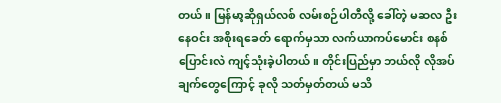တယ်။ မြန်မာ့ဆိုရှယ်လစ် လမ်းစဉ်ပါတီလို့ ခေါ်တဲ့ မဆလ ဦးနေဝင်း အစိုးရခေတ် ရောက်မှသာ လက်ယာကပ်မောင်း စနစ် ပြောင်းလဲ ကျင့်သုံးခဲ့ပါတယ်။ တိုင်းပြည်မှာ ဘယ်လို လိုအပ်ချက်တွေကြောင့် ခုလို သတ်မှတ်တယ် မသိ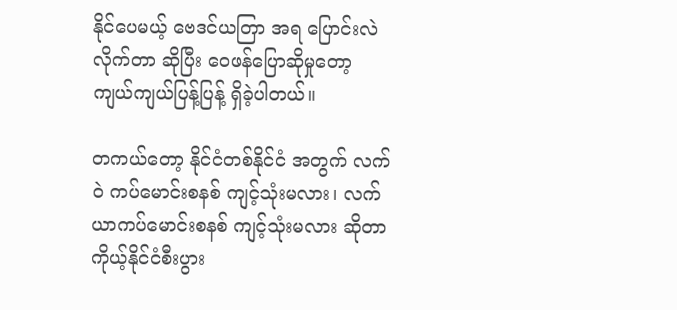နိုင်ပေမယ့် ဗေဒင်ယတြာ အရ ပြောင်းလဲ လိုက်တာ ဆိုပြီး ဝေဖန်ပြောဆိုမှုတော့ ကျယ်ကျယ်ပြန့်ပြန့် ရှိခဲ့ပါတယ်။

တကယ်တော့ နိုင်ငံတစ်နိုင်ငံ အတွက် လက်ဝဲ ကပ်မောင်းစနစ် ကျင့်သုံးမလား၊ လက်ယာကပ်မောင်းစနစ် ကျင့်သုံးမလား ဆိုတာ ကိုယ့်နိုင်ငံစီးပွား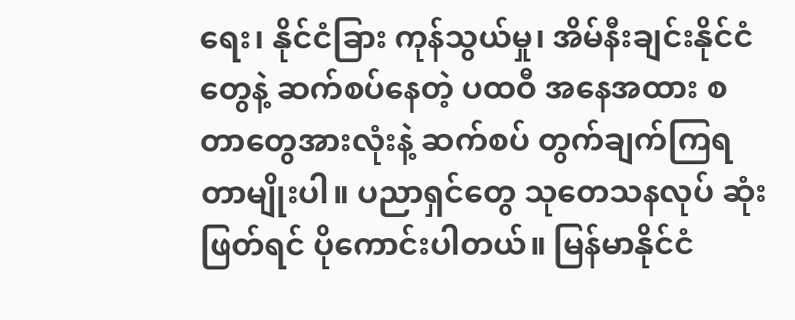ရေး၊ နိုင်ငံခြား ကုန်သွယ်မှု၊ အိမ်နီးချင်းနိုင်ငံတွေနဲ့ ဆက်စပ်နေတဲ့ ပထဝီ အနေအထား စတာတွေအားလုံးနဲ့ ဆက်စပ် တွက်ချက်ကြရတာမျိုးပါ။ ပညာရှင်တွေ သုတေသနလုပ် ဆုံးဖြတ်ရင် ပိုကောင်းပါတယ်။ မြန်မာနိုင်ငံ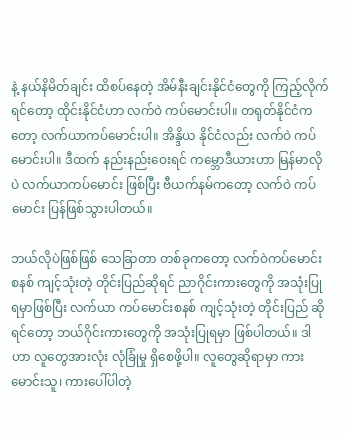နဲ့ နယ်နိမိတ်ချင်း ထိစပ်နေတဲ့ အိမ်နီးချင်းနိုင်ငံတွေကို ကြည့်လိုက်ရင်တော့ ထိုင်းနိုင်ငံဟာ လက်ဝဲ ကပ်မောင်းပါ။ တရုတ်နိုင်ငံကတော့ လက်ယာကပ်မောင်းပါ။ အိန္ဒိယ နိုင်ငံလည်း လက်ဝဲ ကပ်မောင်းပါ။ ဒီထက် နည်းနည်းဝေးရင် ကမ္ဘောဒီယားဟာ မြန်မာလိုပဲ လက်ယာကပ်မောင်း ဖြစ်ပြီး ဗီယက်နမ်ကတော့ လက်ဝဲ ကပ်မောင်း ပြန်ဖြစ်သွားပါတယ်။

ဘယ်လိုပဲဖြစ်ဖြစ် သေခြာတာ တစ်ခုကတော့ လက်ဝဲကပ်မောင်း စနစ် ကျင့်သုံးတဲ့ တိုင်းပြည်ဆိုရင် ညာဂိုင်းကားတွေကို အသုံးပြုရမှာဖြစ်ပြီး လက်ယာ ကပ်မောင်းစနစ် ကျင့်သုံးတဲ့ တိုင်းပြည် ဆိုရင်တော့ ဘယ်ဂိုင်းကားတွေကို အသုံးပြုရမှာ ဖြစ်ပါတယ်။ ဒါဟာ လူတွေအားလုံး လုံခြုံမှု ရှိစေဖို့ပါ။ လူတွေဆိုရာမှာ ကားမောင်းသူ၊ ကားပေါ်ပါတဲ့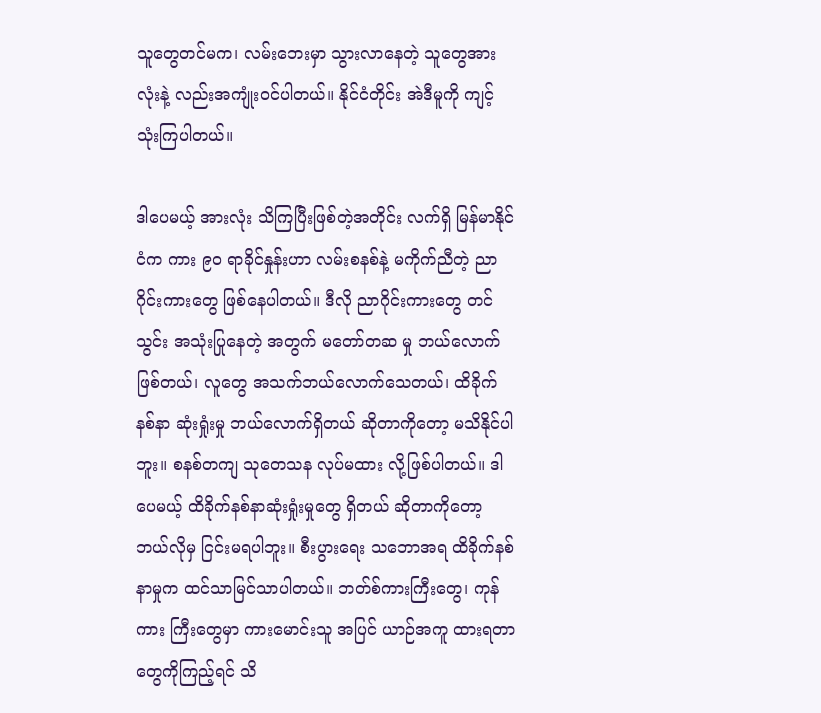သူတွေတင်မက၊ လမ်းဘေးမှာ သွားလာနေတဲ့ သူတွေအားလုံးနဲ့ လည်းအကျုံးဝင်ပါတယ်။ နိုင်ငံတိုင်း အဲဒီမူကို ကျင့်သုံးကြပါတယ်။

ဒါပေမယ့် အားလုံး သိကြပြီးဖြစ်တဲ့အတိုင်း လက်ရှိ မြန်မာနိုင်ငံက ကား ၉၀ ရာခိုင်နှုန်းဟာ လမ်းစနစ်နဲ့ မကိုက်ညီတဲ့ ညာဂိုင်းကားတွေ ဖြစ်နေပါတယ်။ ဒီလို ညာဂိုင်းကားတွေ တင်သွင်း အသုံးပြုနေတဲ့ အတွက် မတော်တဆ မှု ဘယ်လောက်ဖြစ်တယ်၊ လူတွေ အသက်ဘယ်လောက်သေတယ်၊ ထိခိုက်နစ်နာ ဆုံးရှုံးမှု ဘယ်လောက်ရှိတယ် ဆိုတာကိုတော့ မသိနိုင်ပါဘူး။ စနစ်တကျ သုတေသန လုပ်မထား လို့ဖြစ်ပါတယ်။ ဒါပေမယ့် ထိခိုက်နစ်နာဆုံးရှုံးမှုတွေ ရှိတယ် ဆိုတာကိုတော့ ဘယ်လိုမှ ငြင်းမရပါဘူး။ စီးပွားရေး သဘောအရ ထိခိုက်နစ်နာမှုက ထင်သာမြင်သာပါတယ်။ ဘတ်စ်ကားကြီးတွေ၊ ကုန်ကား ကြီးတွေမှာ ကားမောင်းသူ အပြင် ယာဉ်အကူ ထားရတာတွေကိုကြည့်ရင် သိ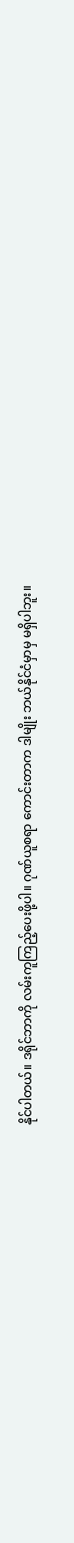နိုင်ပါတယ်။ ဒရိုင်ဘာကို လမ်းကူကြည့်ပေးဖို့ပါ။ ဂုဏ်ယူစရာ ကောင်းတာက ဒါမျိုး ဘယ်နိုင်ငံမှာမှ မရှိပါဘူး။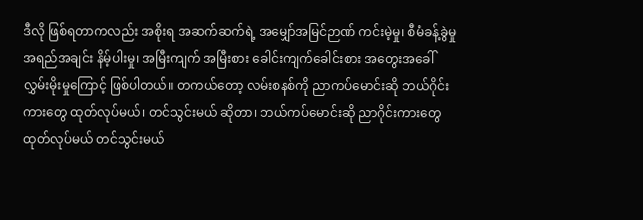ဒီလို ဖြစ်ရတာကလည်း အစိုးရ အဆက်ဆက်ရဲ့ အမျှော်အမြင်ဉာဏ် ကင်းမဲ့မှု၊ စီမံခန့်ခွဲမှု အရည်အချင်း နိမ့်ပါးမှု၊ အမြီးကျက် အမြီးစား ခေါင်းကျက်ခေါင်းစား အတွေးအခေါ် လွှမ်းမိုးမှုကြောင့် ဖြစ်ပါတယ်။ တကယ်တော့ လမ်းစနစ်ကို ညာကပ်မောင်းဆို ဘယ်ဂိုင်းကားတွေ ထုတ်လုပ်မယ်၊ တင်သွင်းမယ် ဆိုတာ၊ ဘယ်ကပ်မောင်းဆို ညာဂိုင်းကားတွေ ထုတ်လုပ်မယ် တင်သွင်းမယ်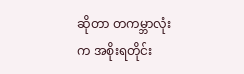ဆိုတာ တကမ္ဘာလုံးက အစိုးရတိုင်း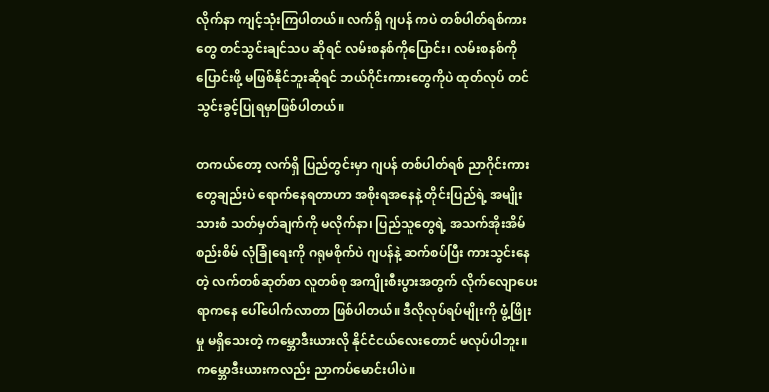လိုက်နာ ကျင့်သုံးကြပါတယ်။ လက်ရှိ ဂျပန် ကပဲ တစ်ပါတ်ရစ်ကားတွေ တင်သွင်းချင်သပ ဆိုရင် လမ်းစနစ်ကိုပြောင်း၊ လမ်းစနစ်ကို ပြောင်းဖို့ မဖြစ်နိုင်ဘူးဆိုရင် ဘယ်ဂိုင်းကားတွေကိုပဲ ထုတ်လုပ် တင်သွင်းခွင့်ပြုရမှာဖြစ်ပါတယ်။

တကယ်တော့ လက်ရှိ ပြည်တွင်းမှာ ဂျပန် တစ်ပါတ်ရစ် ညာဂိုင်းကားတွေချည်းပဲ ရောက်နေရတာဟာ အစိုးရအနေနဲ့ တိုင်းပြည်ရဲ့ အမျိုးသားစံ သတ်မှတ်ချက်ကို မလိုက်နာ၊ ပြည်သူတွေရဲ့ အသက်အိုးအိမ် စည်းစိမ် လုံခြုံရေးကို ဂရုမစိုက်ပဲ ဂျပန်နဲ့ ဆက်စပ်ပြီး ကားသွင်းနေတဲ့ လက်တစ်ဆုတ်စာ လူတစ်စု အကျိုးစီးပွားအတွက် လိုက်လျောပေးရာကနေ ပေါ်ပေါက်လာတာ ဖြစ်ပါတယ်။ ဒီလိုလုပ်ရပ်မျိုးကို ဖွံ့ဖြိုးမှု မရှိသေးတဲ့ ကမ္ဘောဒီးယားလို နိုင်ငံငယ်လေးတောင် မလုပ်ပါဘူး။ ကမ္ဘောဒီးယားကလည်း ညာကပ်မောင်းပါပဲ။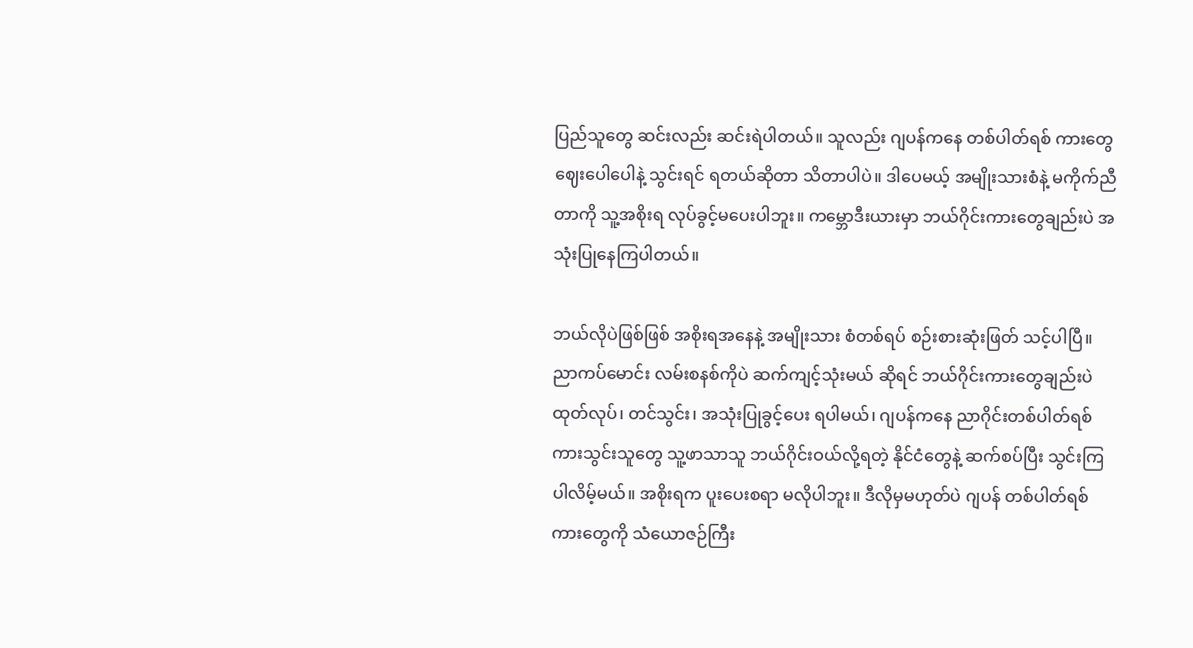ပြည်သူတွေ ဆင်းလည်း ဆင်းရဲပါတယ်။ သူလည်း ဂျပန်ကနေ တစ်ပါတ်ရစ် ကားတွေ ဈေးပေါပေါနဲ့ သွင်းရင် ရတယ်ဆိုတာ သိတာပါပဲ။ ဒါပေမယ့် အမျိုးသားစံနဲ့ မကိုက်ညီတာကို သူ့အစိုးရ လုပ်ခွင့်မပေးပါဘူး။ ကမ္ဘောဒီးယားမှာ ဘယ်ဂိုင်းကားတွေချည်းပဲ အသုံးပြုနေကြပါတယ်။

ဘယ်လိုပဲဖြစ်ဖြစ် အစိုးရအနေနဲ့ အမျိုးသား စံတစ်ရပ် စဉ်းစားဆုံးဖြတ် သင့်ပါပြီ။ ညာကပ်မောင်း လမ်းစနစ်ကိုပဲ ဆက်ကျင့်သုံးမယ် ဆိုရင် ဘယ်ဂိုင်းကားတွေချည်းပဲ ထုတ်လုပ်၊ တင်သွင်း၊ အသုံးပြုခွင့်ပေး ရပါမယ်၊ ဂျပန်ကနေ ညာဂိုင်းတစ်ပါတ်ရစ် ကားသွင်းသူတွေ သူ့ဖာသာသူ ဘယ်ဂိုင်းဝယ်လို့ရတဲ့ နိုင်ငံတွေနဲ့ ဆက်စပ်ပြီး သွင်းကြပါလိမ့်မယ်။ အစိုးရက ပူးပေးစရာ မလိုပါဘူး။ ဒီလိုမှမဟုတ်ပဲ ဂျပန် တစ်ပါတ်ရစ်ကားတွေကို သံယောဇဉ်ကြီး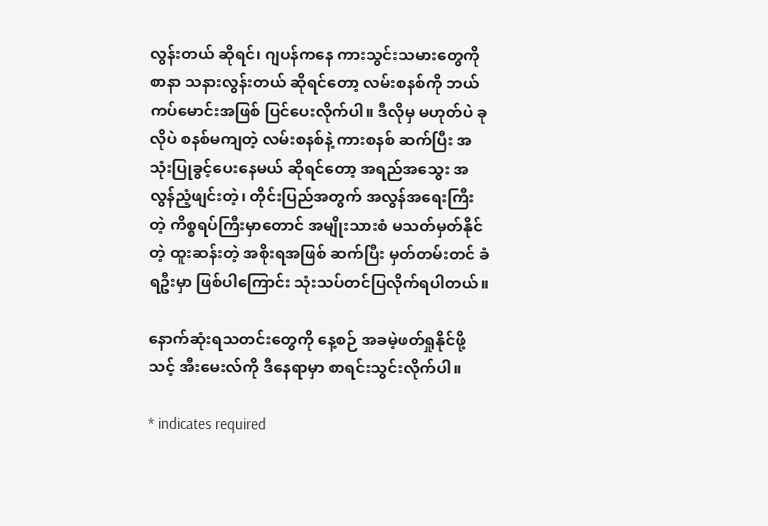လွန်းတယ် ဆိုရင်၊ ဂျပန်ကနေ ကားသွင်းသမားတွေကို စာနာ သနားလွန်းတယ် ဆိုရင်တော့ လမ်းစနစ်ကို ဘယ်ကပ်မောင်းအဖြစ် ပြင်ပေးလိုက်ပါ။ ဒီလိုမှ မဟုတ်ပဲ ခုလိုပဲ စနစ်မကျတဲ့ လမ်းစနစ်နဲ့ ကားစနစ် ဆက်ပြီး အသုံးပြုခွင့်ပေးနေမယ် ဆိုရင်တော့ အရည်အသွေး အလွန်ညံ့ဖျင်းတဲ့၊ တိုင်းပြည်အတွက် အလွန်အရေးကြီးတဲ့ ကိစ္စရပ်ကြီးမှာတောင် အမျိုးသားစံ မသတ်မှတ်နိုင်တဲ့ ထူးဆန်းတဲ့ အစိုးရအဖြစ် ဆက်ပြီး မှတ်တမ်းတင် ခံရဦးမှာ ဖြစ်ပါကြောင်း သုံးသပ်တင်ပြလိုက်ရပါတယ်။

နောက်ဆုံးရသတင်းတွေကို နေ့စဉ် အခမဲ့ဖတ်ရှုနိုင်ဖို့ သင့် အီးမေးလ်ကို ဒီနေရာမှာ စာရင်းသွင်းလိုက်ပါ။

* indicates required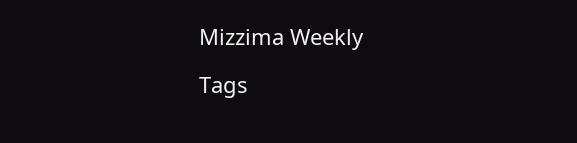Mizzima Weekly

Tags